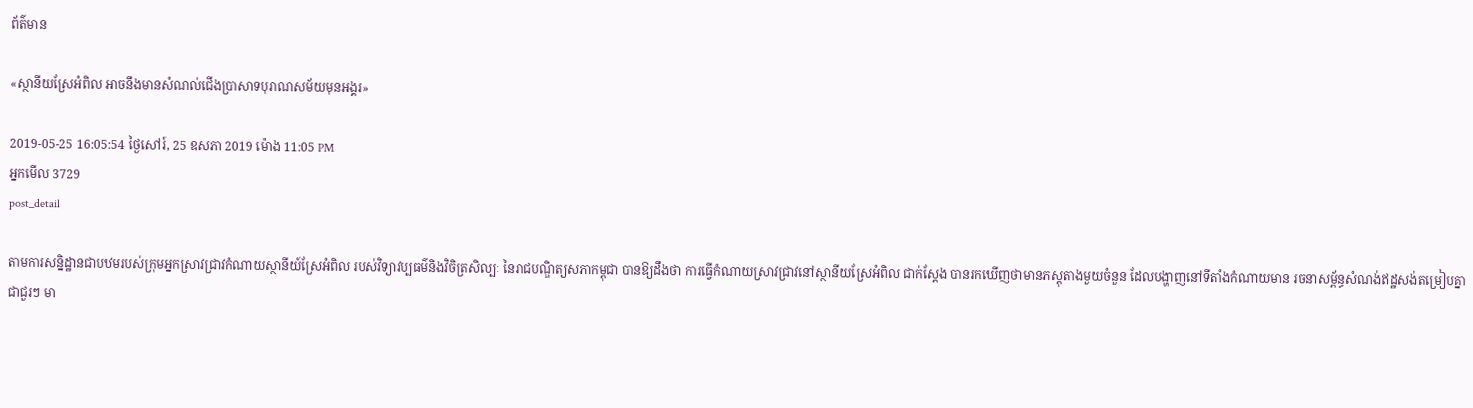ព័ត៌មាន

«ស្ថានីយស្រែអំពិល អាចនឹងមានសំណល់ជើងប្រាសាទបុរាណសម័យមុនអង្គរ»

2019-05-25 16:05:54 ថ្ងៃសៅរ៍, 25 ឧសភា 2019 ម៉ោង 11:05 PM
អ្នកមើល 3729
post_detail

តាមការសន្និដ្ឋានជាបឋមរបស់ក្រុមអ្នកស្រាវជ្រាវកំណាយស្ថានីយ៍ស្រែអំពិល របស់វិទ្យាវប្បធម៌និងវិចិត្រសិល្បៈ នៃរាជបណ្ឌិត្យសភាកម្ពុជា បានឱ្យដឹងថា ការធ្វើកំណាយស្រាវជ្រាវនៅស្ថានីយស្រែអំពិល ជាក់ស្តែង បានរកឃើញថាមានភស្ដុតាងមួយចំនួន ដែលបង្ហាញនៅទីតាំងកំណាយមាន រចនាសម្ព័ន្ធសំណង់ឥដ្ឋសង់តម្រៀបគ្នាជាជួរៗ មា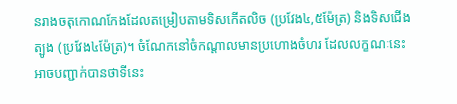នរាងចតុកោណកែងដែលតម្រៀបតាមទិសកើតលិច (ប្រវែង៤,៥ម៉ែត្រ) និងទិសជើងត្បូង (ប្រវែង៤ម៉ែត្រ)។ ចំណែកនៅចំកណ្ដាលមានប្រហោងចំហរ ដែលលក្ខណៈនេះ អាចបញ្ជាក់បានថាទីនេះ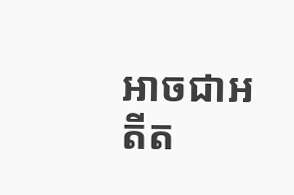អាចជាអតីត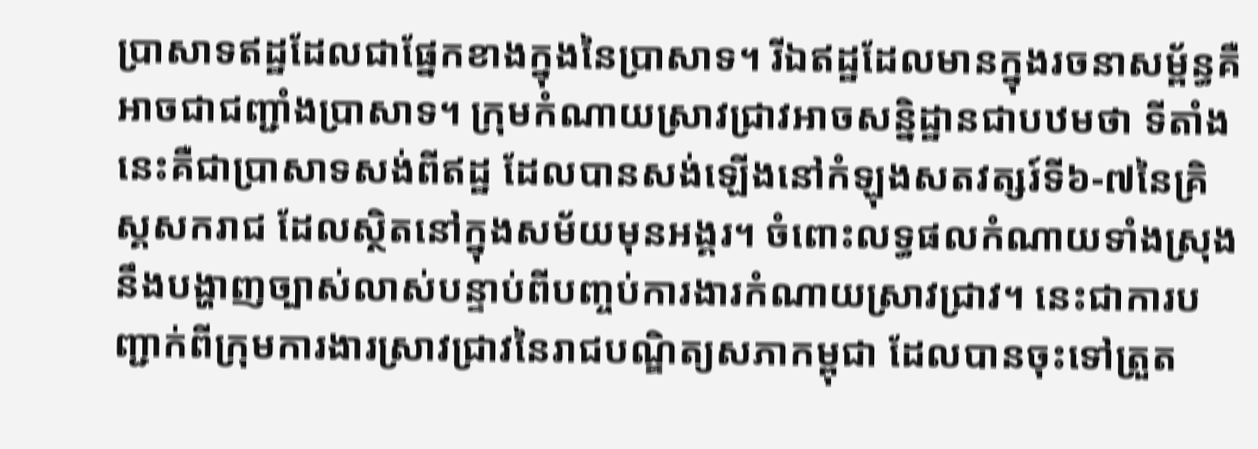ប្រាសាទឥដ្ឋដែលជាផ្នែកខាងក្នុងនៃប្រាសាទ។ រីឯឥដ្ឋដែលមានក្នុងរចនាសម្ព័ន្ធគឺអាចជាជញ្ជាំងប្រាសាទ។ ក្រុមកំណាយស្រាវជ្រាវអាចសន្និដ្ឋានជាបឋមថា ទីតាំងនេះគឺជាប្រាសាទសង់ពីឥដ្ឋ ដែលបានសង់ឡើងនៅកំឡុងសតវត្សរ៍ទី៦-៧នៃគ្រិស្គសករាជ ដែលស្ថិតនៅក្នុងសម័យមុនអង្គរ។ ចំពោះលទ្ធផលកំណាយទាំងស្រុងនឹងបង្ហាញច្បាស់លាស់បន្ទាប់ពីបញ្ចប់ការងារកំណាយស្រាវជ្រាវ។ នេះជាការបញ្ជាក់ពីក្រុមការងារស្រាវជ្រាវនៃរាជបណ្ឌិត្យសភាកម្ពុជា ដែលបានចុះទៅត្រួត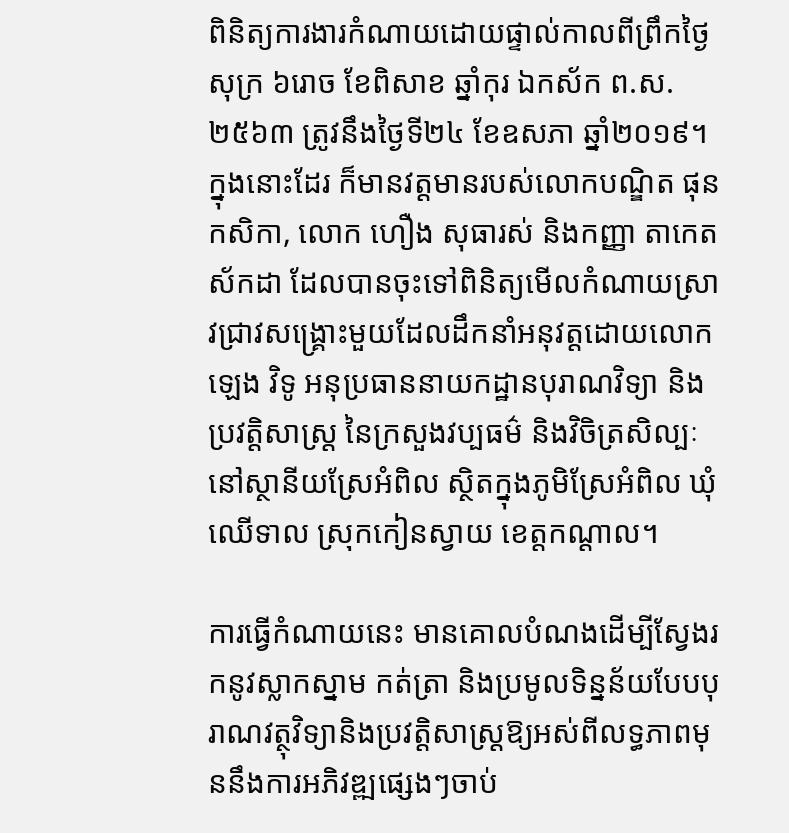ពិនិត្យការងារកំណាយដោយផ្ទាល់កាលពីព្រឹកថ្ងៃសុក្រ ៦រោច ខែពិសាខ ឆ្នាំកុរ ឯកស័ក ព.ស. ២៥៦៣ ត្រូវនឹងថ្ងៃទី២៤ ខែឧសភា ឆ្នាំ២០១៩។ ក្នុងនោះដែរ ក៏មានវត្តមានរបស់លោកបណ្ឌិត ផុន កសិកា, លោក ហឿង សុធារស់ និងកញ្ញា តាកេត ស័កដា ដែលបានចុះទៅពិនិត្យមើលកំណាយស្រាវជ្រាវសង្រ្គោះមួយដែលដឹកនាំអនុវត្តដោយលោក ឡេង វិទូ អនុប្រធាននាយកដ្ឋានបុរាណវិទ្យា និងប្រវត្តិសាស្រ្ត នៃក្រសួងវប្បធម៌ និងវិចិត្រសិល្បៈ នៅស្ថានីយស្រែអំពិល ស្ថិតក្នុងភូមិស្រែអំពិល ឃុំឈើទាល ស្រុកកៀនស្វាយ ខេត្តកណ្ដាល។

ការធ្វើកំណាយនេះ មានគោលបំណងដើម្បីស្វែងរកនូវស្លាកស្នាម កត់ត្រា និងប្រមូលទិន្នន័យបែបបុរាណវត្ថុវិទ្យានិងប្រវត្តិសាស្រ្តឱ្យអស់ពីលទ្ធភាពមុននឹងការអភិវឌ្ឍផ្សេងៗចាប់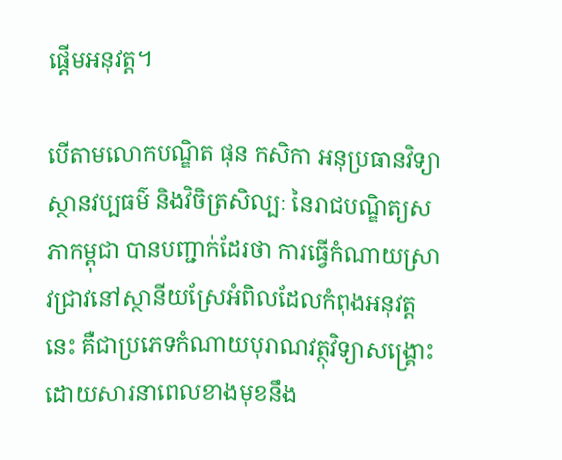ផ្ដើមអនុវត្ត។

បើតាមលោកបណ្ឌិត ផុន កសិកា អនុប្រធានវិទ្យាស្ថានវប្បធម៌ និងវិចិត្រសិល្បៈ នៃរាជបណ្ឌិត្យសភាកម្ពុជា បានបញ្ជាក់ដែរថា ការធ្វើកំណាយស្រាវជ្រាវនៅស្ថានីយស្រែអំពិលដែលកំពុងអនុវត្តនេះ គឺជាប្រភេទកំណាយបុរាណវត្ថុវិទ្យាសង្រ្គោះ ដោយសារនាពេលខាងមុខនឹង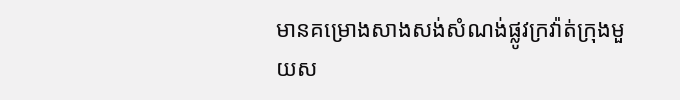មានគម្រោងសាងសង់សំណង់ផ្លូវក្រវ៉ាត់ក្រុងមួយស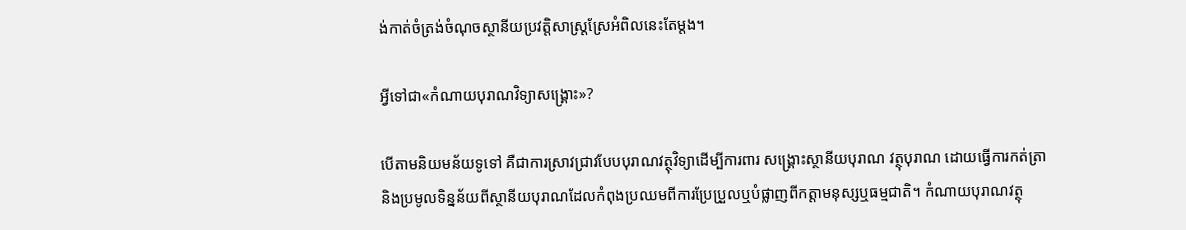ង់កាត់ចំត្រង់ចំណុចស្ថានីយប្រវត្តិសាស្រ្តស្រែអំពិលនេះតែម្តង។

អ្វីទៅជា«កំណាយបុរាណវិទ្យាសង្គ្រោះ»?

បើតាមនិយមន័យទូទៅ គឺជាការស្រាវជ្រាវបែបបុរាណវត្ថុវិទ្យាដើម្បីការពារ សង្គ្រោះស្ថានីយបុរាណ វត្ថុបុរាណ ដោយធ្វើការកត់ត្រានិងប្រមូលទិន្នន័យពីស្ថានីយបុរាណដែលកំពុងប្រឈមពីការប្រែប្រួលឬបំផ្លាញពីកត្តាមនុស្សឬធម្មជាតិ។ កំណាយបុរាណវត្ថុ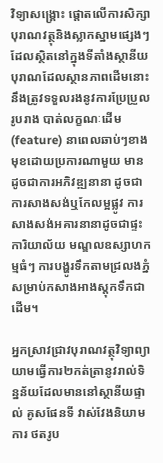វិទ្យាសង្គ្រោះ ផ្តោតលើការសិក្សាបុរាណវត្ថុនិងស្លាកស្នាមផ្សេងៗដែលស្ថិតនៅក្នុងទីតាំងស្ថានីយបុរាណដែលស្ថានភាពដើមនោះនឹងត្រូវទទួលរងនូវការប្រែប្រួលរូបរាង បាត់លក្ខណៈដើម (feature) នាពេលឆាប់ៗខាងមុខដោយប្រការណាមួយ មានដូចជាការអភិវឌ្ឍនានា ដូចជាការសាងសង់ឬកែលម្អផ្លូវ ការសាងសង់អគារនានាដូចជាផ្ទះ ការិយាល័យ មណ្ឌលឧស្សាហកម្មធំៗ ការបង្ហូរទឹកតាមជ្រលងភ្នំសម្រាប់កសាងអាងស្តុកទឹកជាដើម។

អ្នកស្រាវជ្រាវបុរាណវត្ថុវិទ្យាព្យាយាមធ្វើការ២កត់ត្រានូវរាល់ទិន្នន័យដែលមាននៅស្ថានីយផ្ទាល់ គូសផែនទី វាស់វែងនិយាមការ ថតរូប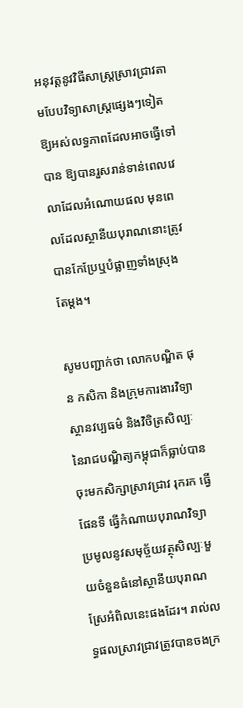អនុវត្តនូវវិធីសាស្រ្តស្រាវជ្រាវតាមបែបវិទ្យាសាស្រ្តផ្សេងៗទៀតឱ្យអស់លទ្ធភាពដែលអាចធ្វើទៅបាន ឱ្យបានរួសរាន់ទាន់ពេលវេលាដែលអំណោយផល មុនពេលដែលស្ថានីយបុរាណនោះត្រូវបានកែប្រែឬបំផ្លាញទាំងស្រុងតែម្តង។

សូមបញ្ជាក់ថា លោកបណ្ឌិត ផុន កសិកា និងក្រុមការងារវិទ្យាស្ថានវប្បធម៌ និងវិចិត្រសិល្បៈនៃរាជបណ្ឌិត្យកម្ពុជាក៏ធ្លាប់បានចុះមកសិក្សាស្រាវជ្រាវ រុករក ធ្វើផែនទី ធ្វើកំណាយបុរាណវិទ្យា ប្រមូលនូវសមុច្ច័យវត្ថុសិល្បៈមួយចំនួនធំនៅស្ថានីយបុរាណស្រែអំពិលនេះផងដែរ។ រាល់លទ្ធផលស្រាវជ្រាវត្រូវបានចងក្រ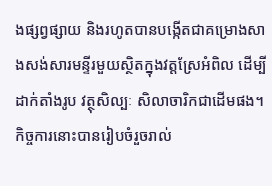ងផ្សព្វផ្សាយ និងរហូតបានបង្កើតជាគម្រោងសាងសង់សារមន្ទីរមួយស្ថិតក្នុងវត្តស្រែអំពិល ដើម្បីដាក់តាំងរូប វត្ថុសិល្បៈ សិលាចារិកជាដើមផង។ កិច្ចការនោះបានរៀបចំរួចរាល់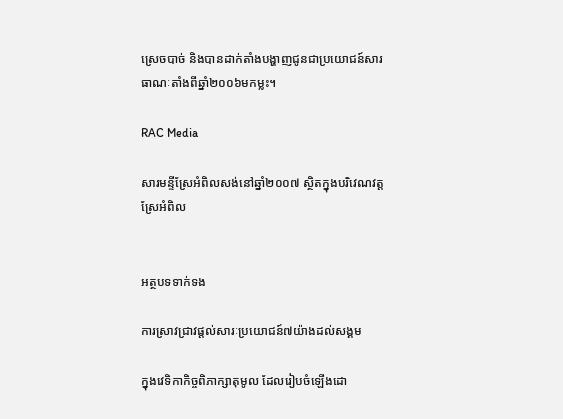ស្រេចបាច់ និងបានដាក់តាំងបង្ហាញជូនជាប្រយោជន៍សារធាណៈតាំងពីឆ្នាំ២០០៦មកម្លះ។

RAC Media

សារមន្ទីស្រែអំពិលសង់នៅឆ្នាំ២០០៧ ស្ថិតក្នុងបរិវេណវត្តស្រែអំពិល


អត្ថបទទាក់ទង

ការស្រាវជ្រាវផ្តល់សារៈប្រយោជន៍៧យ៉ាងដល់សង្គម

ក្នុងវេទិកាកិច្ចពិភាក្សាតុមូល ដែលរៀបចំឡើងដោ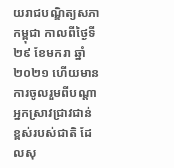យរាជបណ្ឌិត្យសភាកម្ពុជា កាលពីថ្ងៃទី២៩ ខែមករា ឆ្នាំ២០២១ ហើយមានការចូលរួមពីបណ្តាអ្នកស្រាវជ្រាវជាន់ខ្ពស់របស់ជាតិ ដែលសុ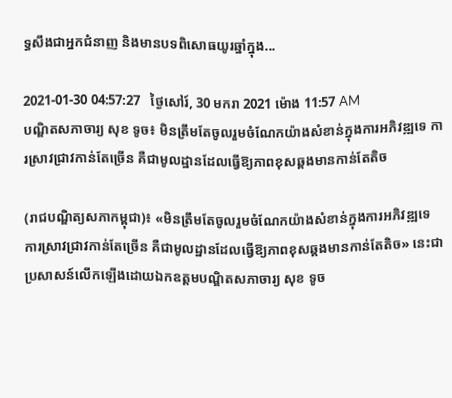ទ្ធសឹងជាអ្នកជំនាញ និងមានបទពិសោធយូរឆ្នាំក្នុង...

2021-01-30 04:57:27   ថ្ងៃសៅរ៍, 30 មករា 2021 ម៉ោង 11:57 AM
បណ្ឌិតសភាចារ្យ សុខ ទូច៖ មិនត្រឹមតែចូលរួមចំណែកយ៉ាងសំខាន់ក្នុងការអភិវឌ្ឍទេ ការស្រាវជ្រាវកាន់តែច្រើន គឺជាមូលដ្ឋានដែលធ្វើឱ្យភាពខុសឆ្គងមានកាន់តែតិច

(រាជបណ្ឌិត្យសភាកម្ពុជា)៖ «មិនត្រឹមតែចូលរួមចំណែកយ៉ាងសំខាន់ក្នុងការអភិវឌ្ឍទេ ការស្រាវជ្រាវកាន់តែច្រើន គឺជាមូលដ្ឋានដែលធ្វើឱ្យភាពខុសឆ្គងមានកាន់តែតិច» នេះជាប្រសាសន៍លើកឡើងដោយឯកឧត្ដមបណ្ឌិតសភាចារ្យ សុខ ទូច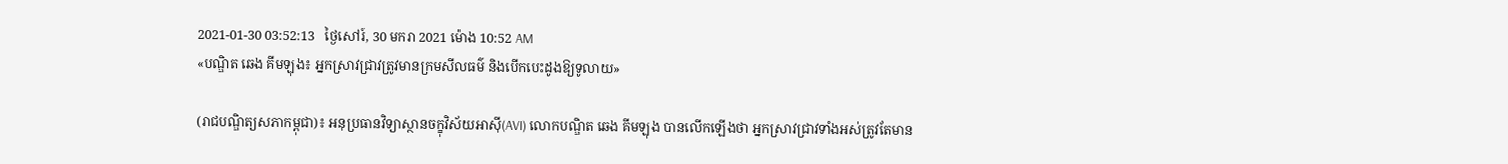2021-01-30 03:52:13   ថ្ងៃសៅរ៍, 30 មករា 2021 ម៉ោង 10:52 AM
«បណ្ឌិត ឆេង គីមឡុង៖ អ្នកស្រាវជ្រាវត្រូវមានក្រមសីលធម៌ និងបើកបេះដូងឱ្យទូលាយ»

(រាជបណ្ឌិត្យសភាកម្ពុជា)៖ អនុប្រធានវិទ្យាស្ថានចក្ខុវិស័យអាស៊ី(AVI) លោកបណ្ឌិត ឆេង គីមឡុង បានលើកឡើងថា អ្នកស្រាវជ្រាវទាំងអស់ត្រូវតែមាន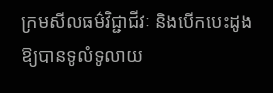ក្រមសីលធម៌វិជ្ជាជីវៈ និងបើកបេះដូងឱ្យបានទូលំទូលាយ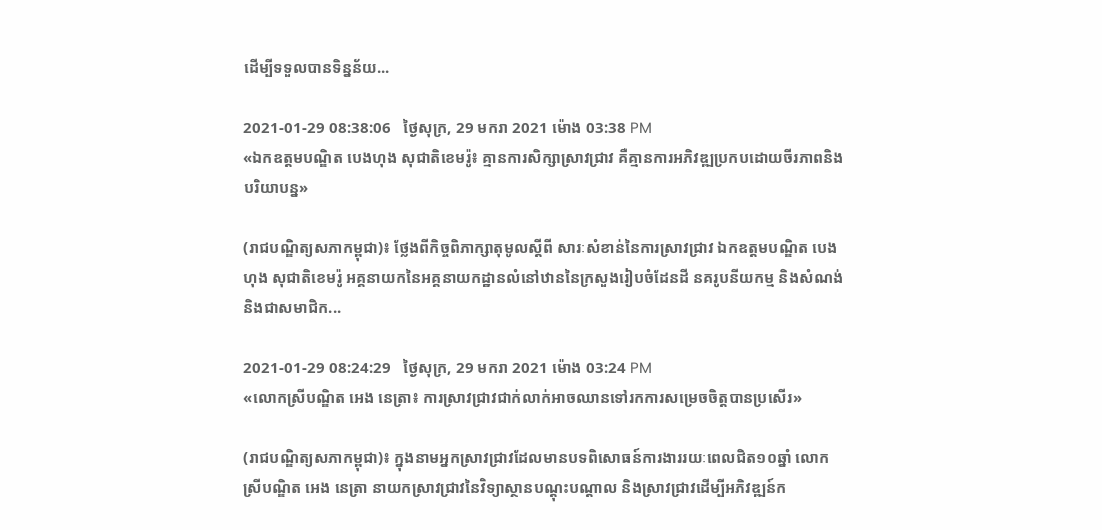ដើម្បីទទួលបានទិន្នន័យ...

2021-01-29 08:38:06   ថ្ងៃសុក្រ, 29 មករា 2021 ម៉ោង 03:38 PM
«ឯកឧត្តមបណ្ឌិត បេងហុង សុជាតិខេមរ៉ូ៖ គ្មានការសិក្សាស្រាវជ្រាវ គឺគ្មានការអភិវឌ្ឍប្រកបដោយចីរភាពនិងបរិយាបន្ន»

(រាជបណ្ឌិត្យសភាកម្ពុជា)៖ ថ្លែងពីកិច្ចពិភាក្សាតុមូលស្តីពី សារៈសំខាន់នៃការស្រាវជ្រាវ ឯកឧត្តមបណ្ឌិត បេងហុង សុជាតិខេមរ៉ូ អគ្គនាយកនៃអគ្គនាយកដ្ឋានលំនៅឋាននៃក្រសួងរៀបចំដែនដី នគរូបនីយកម្ម និងសំណង់ និងជាសមាជិក...

2021-01-29 08:24:29   ថ្ងៃសុក្រ, 29 មករា 2021 ម៉ោង 03:24 PM
«លោកស្រីបណ្ឌិត អេង នេត្រា៖ ការស្រាវជ្រាវជាក់លាក់អាចឈានទៅរកការសម្រេចចិត្តបានប្រសើរ»

(រាជបណ្ឌិត្យសភាកម្ពុជា)៖ ក្នុងនាមអ្នកស្រាវជ្រាវដែលមានបទពិសោធន៍ការងាររយៈពេលជិត១០ឆ្នាំ លោកស្រីបណ្ឌិត អេង នេត្រា នាយកស្រាវជ្រាវនៃវិទ្យាស្ថានបណ្តុះបណ្តាល និងស្រាវជ្រាវដើម្បីអភិវឌ្ឍន៍ក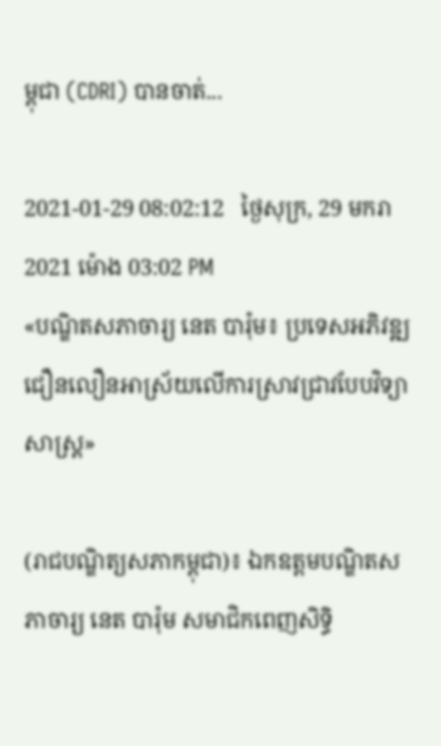ម្ពុជា (CDRI) បានចាត់...

2021-01-29 08:02:12   ថ្ងៃសុក្រ, 29 មករា 2021 ម៉ោង 03:02 PM
«បណ្ឌិតសភាចារ្យ នេត បារ៉ុម៖ ប្រទេសអភិវឌ្ឍជឿនលឿនអាស្រ័យលើការស្រាវជ្រាវបែបវិទ្យាសាស្រ្ត»

(រាជបណ្ឌិត្យសភាកម្ពុជា)៖ ឯកឧត្តមបណ្ឌិតសភាចារ្យ នេត បារ៉ុម សមាជិកពេញសិទ្ធិ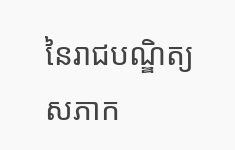នៃរាជបណ្ឌិត្យសភាក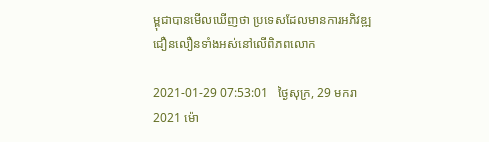ម្ពុជាបានមើលឃើញថា ប្រទេសដែលមានការអភិវឌ្ឍជឿនលឿនទាំងអស់នៅលើពិភពលោក

2021-01-29 07:53:01   ថ្ងៃសុក្រ, 29 មករា 2021 ម៉ោ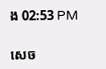ង 02:53 PM

សេច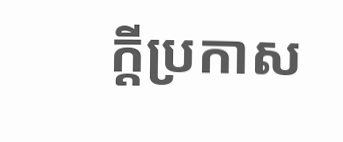ក្តីប្រកាស